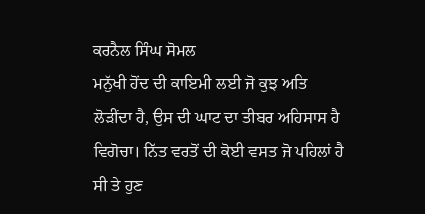ਕਰਨੈਲ ਸਿੰਘ ਸੋਮਲ
ਮਨੁੱਖੀ ਹੋਂਦ ਦੀ ਕਾਇਮੀ ਲਈ ਜੋ ਕੁਝ ਅਤਿ ਲੋੜੀਂਦਾ ਹੈ, ਉਸ ਦੀ ਘਾਟ ਦਾ ਤੀਬਰ ਅਹਿਸਾਸ ਹੈ ਵਿਗੋਚਾ। ਨਿੱਤ ਵਰਤੋਂ ਦੀ ਕੋਈ ਵਸਤ ਜੋ ਪਹਿਲਾਂ ਹੈ ਸੀ ਤੇ ਹੁਣ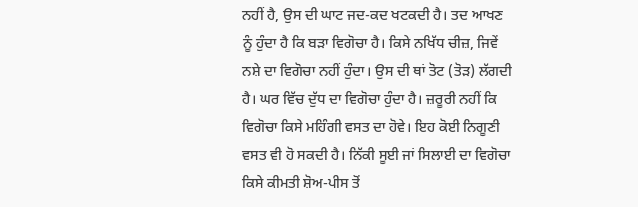ਨਹੀਂ ਹੈ, ਉਸ ਦੀ ਘਾਟ ਜਦ-ਕਦ ਖਟਕਦੀ ਹੈ। ਤਦ ਆਖਣ ਨੂੰ ਹੁੰਦਾ ਹੈ ਕਿ ਬੜਾ ਵਿਗੋਚਾ ਹੈ। ਕਿਸੇ ਨਖਿੱਧ ਚੀਜ਼, ਜਿਵੇਂ ਨਸ਼ੇ ਦਾ ਵਿਗੋਚਾ ਨਹੀਂ ਹੁੰਦਾ। ਉਸ ਦੀ ਥਾਂ ਤੋਟ (ਤੋੜ) ਲੱਗਦੀ ਹੈ। ਘਰ ਵਿੱਚ ਦੁੱਧ ਦਾ ਵਿਗੋਚਾ ਹੁੰਦਾ ਹੈ। ਜ਼ਰੂਰੀ ਨਹੀਂ ਕਿ ਵਿਗੋਚਾ ਕਿਸੇ ਮਹਿੰਗੀ ਵਸਤ ਦਾ ਹੋਵੇ। ਇਹ ਕੋਈ ਨਿਗੂਣੀ ਵਸਤ ਵੀ ਹੋ ਸਕਦੀ ਹੈ। ਨਿੱਕੀ ਸੂਈ ਜਾਂ ਸਿਲਾਈ ਦਾ ਵਿਗੋਚਾ ਕਿਸੇ ਕੀਮਤੀ ਸ਼ੋਅ-ਪੀਸ ਤੋਂ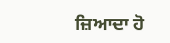ਜ਼ਿਆਦਾ ਹੋ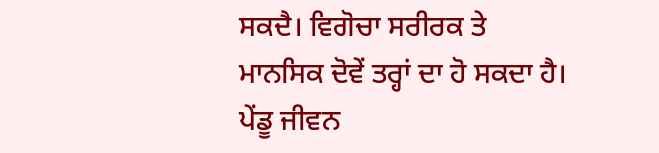ਸਕਦੈ। ਵਿਗੋਚਾ ਸਰੀਰਕ ਤੇ ਮਾਨਸਿਕ ਦੋਵੇਂ ਤਰ੍ਹਾਂ ਦਾ ਹੋ ਸਕਦਾ ਹੈ।
ਪੇਂਡੂ ਜੀਵਨ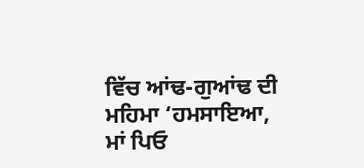ਵਿੱਚ ਆਂਢ-ਗੁਆਂਢ ਦੀ ਮਹਿਮਾ ‘ਹਮਸਾਇਆ, ਮਾਂ ਪਿਓ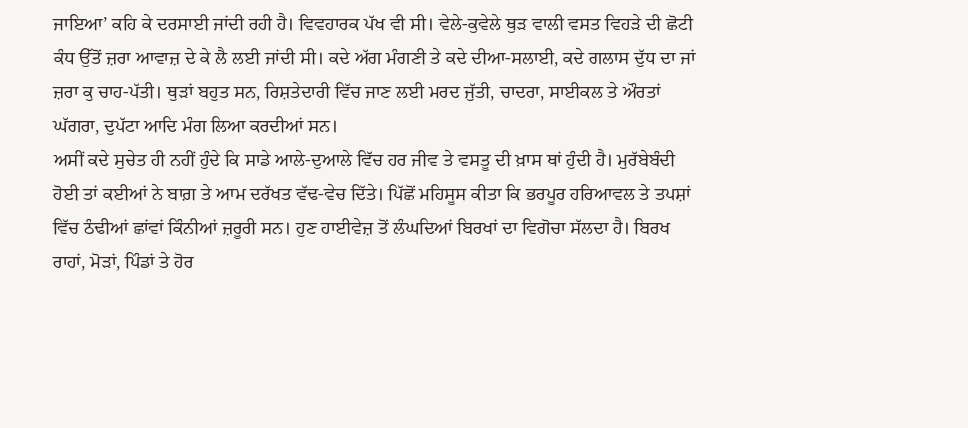ਜਾਇਆ’ ਕਹਿ ਕੇ ਦਰਸਾਈ ਜਾਂਦੀ ਰਹੀ ਹੈ। ਵਿਵਹਾਰਕ ਪੱਖ ਵੀ ਸੀ। ਵੇਲੇ-ਕੁਵੇਲੇ ਥੁੜ ਵਾਲੀ ਵਸਤ ਵਿਹੜੇ ਦੀ ਛੋਟੀ ਕੰਧ ਉੱਤੋਂ ਜ਼ਰਾ ਆਵਾਜ਼ ਦੇ ਕੇ ਲੈ ਲਈ ਜਾਂਦੀ ਸੀ। ਕਦੇ ਅੱਗ ਮੰਗਣੀ ਤੇ ਕਦੇ ਦੀਆ-ਸਲਾਈ, ਕਦੇ ਗਲਾਸ ਦੁੱਧ ਦਾ ਜਾਂ ਜ਼ਰਾ ਕੁ ਚਾਹ-ਪੱਤੀ। ਥੁੜਾਂ ਬਹੁਤ ਸਨ, ਰਿਸ਼ਤੇਦਾਰੀ ਵਿੱਚ ਜਾਣ ਲਈ ਮਰਦ ਜੁੱਤੀ, ਚਾਦਰਾ, ਸਾਈਕਲ ਤੇ ਔਰਤਾਂ ਘੱਗਰਾ, ਦੁਪੱਟਾ ਆਦਿ ਮੰਗ ਲਿਆ ਕਰਦੀਆਂ ਸਨ।
ਅਸੀਂ ਕਦੇ ਸੁਚੇਤ ਹੀ ਨਹੀਂ ਹੁੰਦੇ ਕਿ ਸਾਡੇ ਆਲੇ-ਦੁਆਲੇ ਵਿੱਚ ਹਰ ਜੀਵ ਤੇ ਵਸਤੂ ਦੀ ਖ਼ਾਸ ਥਾਂ ਹੁੰਦੀ ਹੈ। ਮੁਰੱਬੇਬੰਦੀ ਹੋਈ ਤਾਂ ਕਈਆਂ ਨੇ ਬਾਗ਼ ਤੇ ਆਮ ਦਰੱਖਤ ਵੱਢ-ਵੇਚ ਦਿੱਤੇ। ਪਿੱਛੋਂ ਮਹਿਸੂਸ ਕੀਤਾ ਕਿ ਭਰਪੂਰ ਹਰਿਆਵਲ ਤੇ ਤਪਸ਼ਾਂ ਵਿੱਚ ਠੰਢੀਆਂ ਛਾਂਵਾਂ ਕਿੰਨੀਆਂ ਜ਼ਰੂਰੀ ਸਨ। ਹੁਣ ਹਾਈਵੇਜ਼ ਤੋਂ ਲੰਘਦਿਆਂ ਬਿਰਖਾਂ ਦਾ ਵਿਗੋਚਾ ਸੱਲਦਾ ਹੈ। ਬਿਰਖ ਰਾਹਾਂ, ਮੋੜਾਂ, ਪਿੰਡਾਂ ਤੇ ਹੋਰ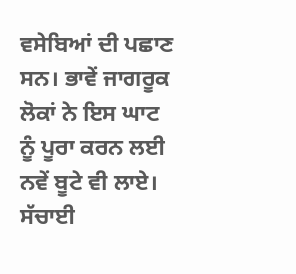ਵਸੇਬਿਆਂ ਦੀ ਪਛਾਣ ਸਨ। ਭਾਵੇਂ ਜਾਗਰੂਕ ਲੋਕਾਂ ਨੇ ਇਸ ਘਾਟ ਨੂੰ ਪੂਰਾ ਕਰਨ ਲਈ ਨਵੇਂ ਬੂਟੇ ਵੀ ਲਾਏ। ਸੱਚਾਈ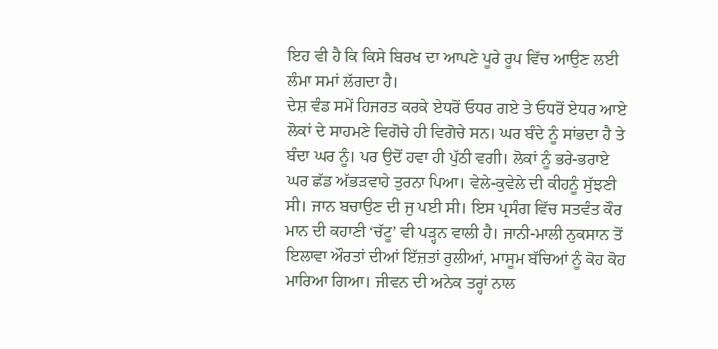ਇਹ ਵੀ ਹੈ ਕਿ ਕਿਸੇ ਬਿਰਖ ਦਾ ਆਪਣੇ ਪੂਰੇ ਰੂਪ ਵਿੱਚ ਆਉਣ ਲਈ ਲੰਮਾ ਸਮਾਂ ਲੱਗਦਾ ਹੈ।
ਦੇਸ਼ ਵੰਡ ਸਮੇਂ ਹਿਜਰਤ ਕਰਕੇ ਏਧਰੋਂ ਓਧਰ ਗਏ ਤੇ ਓਧਰੋਂ ਏਧਰ ਆਏ ਲੋਕਾਂ ਦੇ ਸਾਹਮਣੇ ਵਿਗੋਚੇ ਹੀ ਵਿਗੋਚੇ ਸਨ। ਘਰ ਬੰਦੇ ਨੂੰ ਸਾਂਭਦਾ ਹੈ ਤੇ ਬੰਦਾ ਘਰ ਨੂੰ। ਪਰ ਉਦੋਂ ਹਵਾ ਹੀ ਪੁੱਠੀ ਵਗੀ। ਲੋਕਾਂ ਨੂੰ ਭਰੇ-ਭਰਾਏ ਘਰ ਛੱਡ ਅੱਭੜਵਾਹੇ ਤੁਰਨਾ ਪਿਆ। ਵੇਲੇ-ਕੁਵੇਲੇ ਦੀ ਕੀਹਨੂੰ ਸੁੱਝਣੀ ਸੀ। ਜਾਨ ਬਚਾਉਣ ਦੀ ਜੁ ਪਈ ਸੀ। ਇਸ ਪ੍ਰਸੰਗ ਵਿੱਚ ਸਤਵੰਤ ਕੌਰ ਮਾਨ ਦੀ ਕਹਾਣੀ ‘ਚੱਟੂ’ ਵੀ ਪੜ੍ਹਨ ਵਾਲੀ ਹੈ। ਜਾਨੀ-ਮਾਲੀ ਨੁਕਸਾਨ ਤੋਂ ਇਲਾਵਾ ਔਰਤਾਂ ਦੀਆਂ ਇੱਜ਼ਤਾਂ ਰੁਲੀਆਂ, ਮਾਸੂਮ ਬੱਚਿਆਂ ਨੂੰ ਕੋਹ ਕੋਹ ਮਾਰਿਆ ਗਿਆ। ਜੀਵਨ ਦੀ ਅਨੇਕ ਤਰ੍ਹਾਂ ਨਾਲ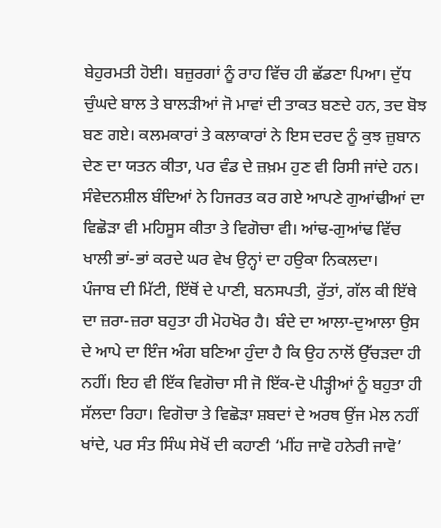ਬੇਹੁਰਮਤੀ ਹੋਈ। ਬਜ਼ੁਰਗਾਂ ਨੂੰ ਰਾਹ ਵਿੱਚ ਹੀ ਛੱਡਣਾ ਪਿਆ। ਦੁੱਧ ਚੁੰਘਦੇ ਬਾਲ ਤੇ ਬਾਲੜੀਆਂ ਜੋ ਮਾਵਾਂ ਦੀ ਤਾਕਤ ਬਣਦੇ ਹਨ, ਤਦ ਬੋਝ ਬਣ ਗਏ। ਕਲਮਕਾਰਾਂ ਤੇ ਕਲਾਕਾਰਾਂ ਨੇ ਇਸ ਦਰਦ ਨੂੰ ਕੁਝ ਜ਼ੁਬਾਨ ਦੇਣ ਦਾ ਯਤਨ ਕੀਤਾ, ਪਰ ਵੰਡ ਦੇ ਜ਼ਖ਼ਮ ਹੁਣ ਵੀ ਰਿਸੀ ਜਾਂਦੇ ਹਨ। ਸੰਵੇਦਨਸ਼ੀਲ ਬੰਦਿਆਂ ਨੇ ਹਿਜਰਤ ਕਰ ਗਏ ਆਪਣੇ ਗੁਆਂਢੀਆਂ ਦਾ ਵਿਛੋੜਾ ਵੀ ਮਹਿਸੂਸ ਕੀਤਾ ਤੇ ਵਿਗੋਚਾ ਵੀ। ਆਂਢ-ਗੁਆਂਢ ਵਿੱਚ ਖਾਲੀ ਭਾਂ-ਭਾਂ ਕਰਦੇ ਘਰ ਵੇਖ ਉਨ੍ਹਾਂ ਦਾ ਹਉਕਾ ਨਿਕਲਦਾ।
ਪੰਜਾਬ ਦੀ ਮਿੱਟੀ, ਇੱਥੋਂ ਦੇ ਪਾਣੀ, ਬਨਸਪਤੀ, ਰੁੱਤਾਂ, ਗੱਲ ਕੀ ਇੱਥੇ ਦਾ ਜ਼ਰਾ-ਜ਼ਰਾ ਬਹੁਤਾ ਹੀ ਮੋਹਖੋਰ ਹੈ। ਬੰਦੇ ਦਾ ਆਲਾ-ਦੁਆਲਾ ਉਸ ਦੇ ਆਪੇ ਦਾ ਇੰਜ ਅੰਗ ਬਣਿਆ ਹੁੰਦਾ ਹੈ ਕਿ ਉਹ ਨਾਲੋਂ ਉੱਚੜਦਾ ਹੀ ਨਹੀਂ। ਇਹ ਵੀ ਇੱਕ ਵਿਗੋਚਾ ਸੀ ਜੋ ਇੱਕ-ਦੋ ਪੀੜ੍ਹੀਆਂ ਨੂੰ ਬਹੁਤਾ ਹੀ ਸੱਲਦਾ ਰਿਹਾ। ਵਿਗੋਚਾ ਤੇ ਵਿਛੋੜਾ ਸ਼ਬਦਾਂ ਦੇ ਅਰਥ ਉਂਜ ਮੇਲ ਨਹੀਂ ਖਾਂਦੇ, ਪਰ ਸੰਤ ਸਿੰਘ ਸੇਖੋਂ ਦੀ ਕਹਾਣੀ ‘ਮੀਂਹ ਜਾਵੋ ਹਨੇਰੀ ਜਾਵੋ’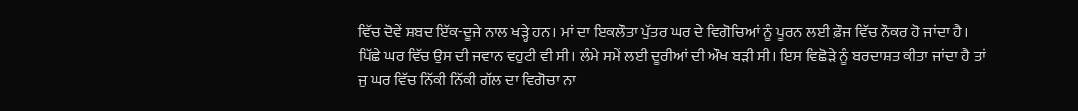ਵਿੱਚ ਦੋਵੇਂ ਸ਼ਬਦ ਇੱਕ-ਦੂਜੇ ਨਾਲ ਖੜ੍ਹੇ ਹਨ। ਮਾਂ ਦਾ ਇਕਲੌਤਾ ਪੁੱਤਰ ਘਰ ਦੇ ਵਿਗੋਚਿਆਂ ਨੂੰ ਪੂਰਨ ਲਈ ਫ਼ੌਜ ਵਿੱਚ ਨੌਕਰ ਹੋ ਜਾਂਦਾ ਹੈ। ਪਿੱਛੇ ਘਰ ਵਿੱਚ ਉਸ ਦੀ ਜਵਾਨ ਵਹੁਟੀ ਵੀ ਸੀ। ਲੰਮੇ ਸਮੇਂ ਲਈ ਦੂਰੀਆਂ ਦੀ ਔਖ ਬੜੀ ਸੀ। ਇਸ ਵਿਛੋੜੇ ਨੂੰ ਬਰਦਾਸ਼ਤ ਕੀਤਾ ਜਾਂਦਾ ਹੈ ਤਾਂ ਜੁ ਘਰ ਵਿੱਚ ਨਿੱਕੀ ਨਿੱਕੀ ਗੱਲ ਦਾ ਵਿਗੋਚਾ ਨਾ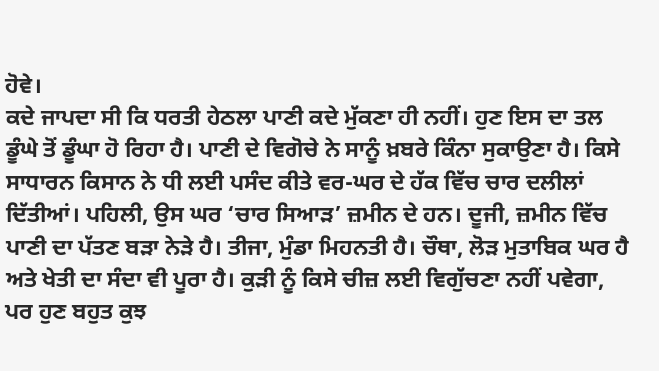ਹੋਵੇ।
ਕਦੇ ਜਾਪਦਾ ਸੀ ਕਿ ਧਰਤੀ ਹੇਠਲਾ ਪਾਣੀ ਕਦੇ ਮੁੱਕਣਾ ਹੀ ਨਹੀਂ। ਹੁਣ ਇਸ ਦਾ ਤਲ ਡੂੰਘੇ ਤੋਂ ਡੂੰਘਾ ਹੋ ਰਿਹਾ ਹੈ। ਪਾਣੀ ਦੇ ਵਿਗੋਚੇ ਨੇ ਸਾਨੂੰ ਖ਼ਬਰੇ ਕਿੰਨਾ ਸੁਕਾਉਣਾ ਹੈ। ਕਿਸੇ ਸਾਧਾਰਨ ਕਿਸਾਨ ਨੇ ਧੀ ਲਈ ਪਸੰਦ ਕੀਤੇ ਵਰ-ਘਰ ਦੇ ਹੱਕ ਵਿੱਚ ਚਾਰ ਦਲੀਲਾਂ ਦਿੱਤੀਆਂ। ਪਹਿਲੀ, ਉਸ ਘਰ ‘ਚਾਰ ਸਿਆੜ’ ਜ਼ਮੀਨ ਦੇ ਹਨ। ਦੂਜੀ, ਜ਼ਮੀਨ ਵਿੱਚ ਪਾਣੀ ਦਾ ਪੱਤਣ ਬੜਾ ਨੇੜੇ ਹੈ। ਤੀਜਾ, ਮੁੰਡਾ ਮਿਹਨਤੀ ਹੈ। ਚੌਥਾ, ਲੋੜ ਮੁਤਾਬਿਕ ਘਰ ਹੈ ਅਤੇ ਖੇਤੀ ਦਾ ਸੰਦਾ ਵੀ ਪੂਰਾ ਹੈ। ਕੁੜੀ ਨੂੰ ਕਿਸੇ ਚੀਜ਼ ਲਈ ਵਿਗੁੱਚਣਾ ਨਹੀਂ ਪਵੇਗਾ, ਪਰ ਹੁਣ ਬਹੁਤ ਕੁਝ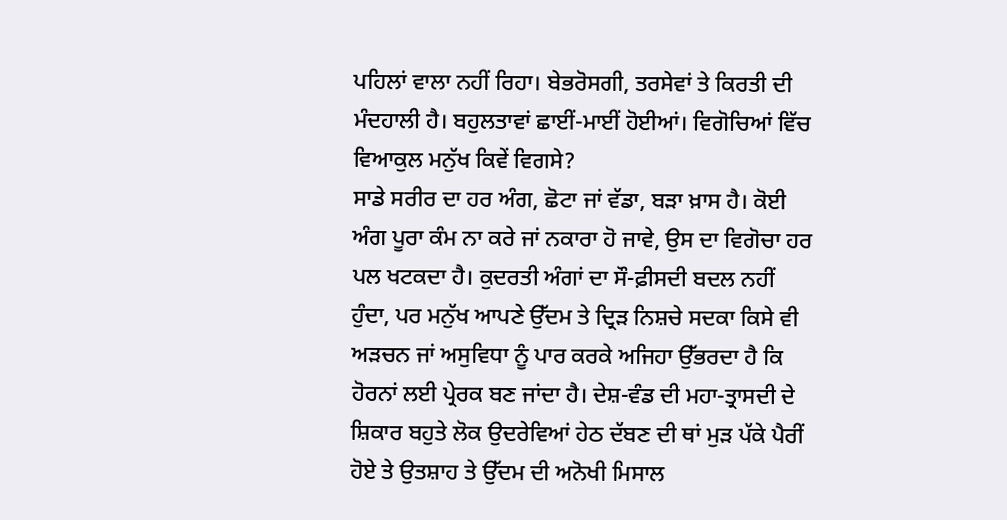ਪਹਿਲਾਂ ਵਾਲਾ ਨਹੀਂ ਰਿਹਾ। ਬੇਭਰੋਸਗੀ, ਤਰਸੇਵਾਂ ਤੇ ਕਿਰਤੀ ਦੀ ਮੰਦਹਾਲੀ ਹੈ। ਬਹੁਲਤਾਵਾਂ ਛਾਈਂ-ਮਾਈਂ ਹੋਈਆਂ। ਵਿਗੋਚਿਆਂ ਵਿੱਚ ਵਿਆਕੁਲ ਮਨੁੱਖ ਕਿਵੇਂ ਵਿਗਸੇ?
ਸਾਡੇ ਸਰੀਰ ਦਾ ਹਰ ਅੰਗ, ਛੋਟਾ ਜਾਂ ਵੱਡਾ, ਬੜਾ ਖ਼ਾਸ ਹੈ। ਕੋਈ ਅੰਗ ਪੂਰਾ ਕੰਮ ਨਾ ਕਰੇ ਜਾਂ ਨਕਾਰਾ ਹੋ ਜਾਵੇ, ਉਸ ਦਾ ਵਿਗੋਚਾ ਹਰ ਪਲ ਖਟਕਦਾ ਹੈ। ਕੁਦਰਤੀ ਅੰਗਾਂ ਦਾ ਸੌ-ਫ਼ੀਸਦੀ ਬਦਲ ਨਹੀਂ ਹੁੰਦਾ, ਪਰ ਮਨੁੱਖ ਆਪਣੇ ਉੱਦਮ ਤੇ ਦ੍ਰਿੜ ਨਿਸ਼ਚੇ ਸਦਕਾ ਕਿਸੇ ਵੀ ਅੜਚਨ ਜਾਂ ਅਸੁਵਿਧਾ ਨੂੰ ਪਾਰ ਕਰਕੇ ਅਜਿਹਾ ਉੱਭਰਦਾ ਹੈ ਕਿ ਹੋਰਨਾਂ ਲਈ ਪ੍ਰੇਰਕ ਬਣ ਜਾਂਦਾ ਹੈ। ਦੇਸ਼-ਵੰਡ ਦੀ ਮਹਾ-ਤ੍ਰਾਸਦੀ ਦੇ ਸ਼ਿਕਾਰ ਬਹੁਤੇ ਲੋਕ ਉਦਰੇਵਿਆਂ ਹੇਠ ਦੱਬਣ ਦੀ ਥਾਂ ਮੁੜ ਪੱਕੇ ਪੈਰੀਂ ਹੋਏ ਤੇ ਉਤਸ਼ਾਹ ਤੇ ਉੱਦਮ ਦੀ ਅਨੋਖੀ ਮਿਸਾਲ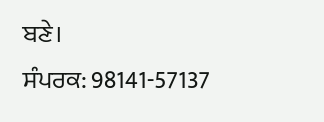ਬਣੇ।
ਸੰਪਰਕ: 98141-57137